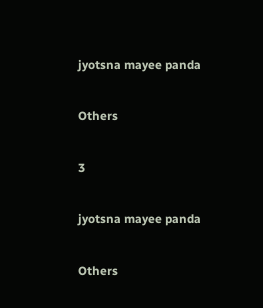jyotsna mayee panda

Others

3

jyotsna mayee panda

Others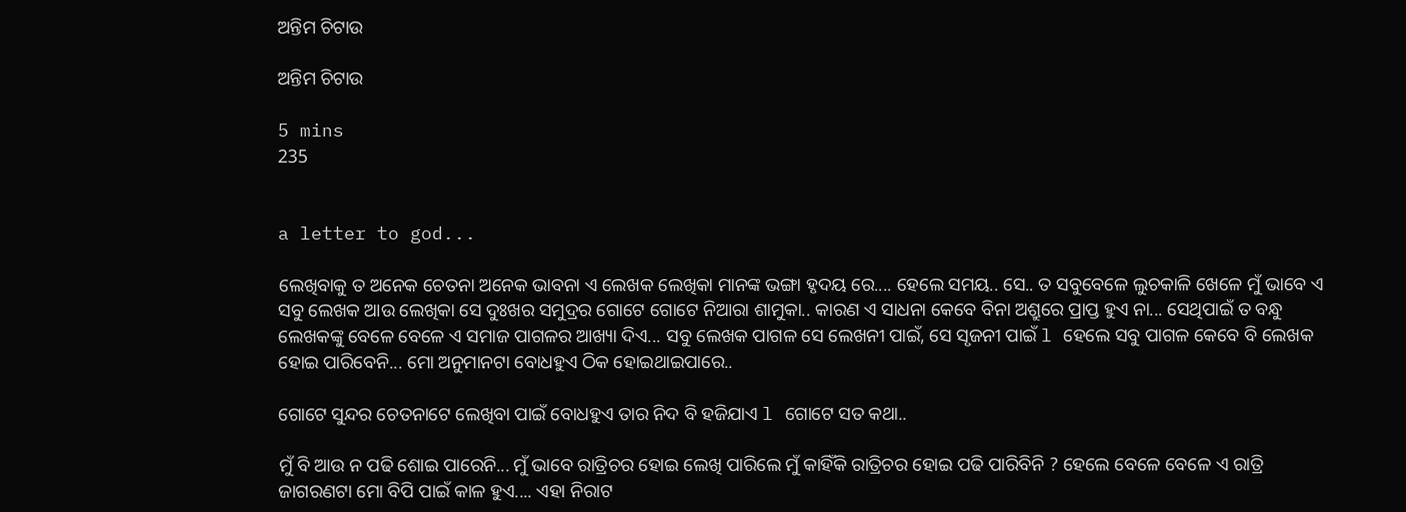ଅନ୍ତିମ ଚିଟାଉ

ଅନ୍ତିମ ଚିଟାଉ

5 mins
235


a letter to god...

ଲେଖିବାକୁ ତ ଅନେକ ଚେତନା ଅନେକ ଭାବନା ଏ ଲେଖକ ଲେଖିକା ମାନଙ୍କ ଭଙ୍ଗା ହୃଦୟ ରେ.... ହେଲେ ସମୟ.. ସେ.. ତ ସବୁବେଳେ ଲୁଚକାଳି ଖେଳେ ମୁଁ ଭାବେ ଏ ସବୁ ଲେଖକ ଆଉ ଲେଖିକା ସେ ଦୁଃଖର ସମୁଦ୍ରର ଗୋଟେ ଗୋଟେ ନିଆରା ଶାମୁକା.. କାରଣ ଏ ସାଧନା କେବେ ବିନା ଅଶ୍ରୁରେ ପ୍ରାପ୍ତ ହୁଏ ନା... ସେଥିପାଇଁ ତ ବନ୍ଧୁ ଲେଖକଙ୍କୁ ବେଳେ ବେଳେ ଏ ସମାଜ ପାଗଳର ଆଖ୍ୟା ଦିଏ... ସବୁ ଲେଖକ ପାଗଳ ସେ ଲେଖନୀ ପାଇଁ, ସେ ସୃଜନୀ ପାଇଁ l ହେଲେ ସବୁ ପାଗଳ କେବେ ବି ଲେଖକ ହୋଇ ପାରିବେନି... ମୋ ଅନୁମାନଟା ବୋଧହୁଏ ଠିକ ହୋଇଥାଇପାରେ..

ଗୋଟେ ସୁନ୍ଦର ଚେତନାଟେ ଲେଖିବା ପାଇଁ ବୋଧହୁଏ ତାର ନିଦ ବି ହଜିଯାଏ l ଗୋଟେ ସତ କଥା..

ମୁଁ ବି ଆଉ ନ ପଢି ଶୋଇ ପାରେନି... ମୁଁ ଭାବେ ରାତ୍ରିଚର ହୋଇ ଲେଖି ପାରିଲେ ମୁଁ କାହିଁକି ରାତ୍ରିଚର ହୋଇ ପଢି ପାରିବିନି ? ହେଲେ ବେଳେ ବେଳେ ଏ ରାତ୍ରି ଜାଗରଣଟା ମୋ ବିପି ପାଇଁ କାଳ ହୁଏ.... ଏହା ନିରାଟ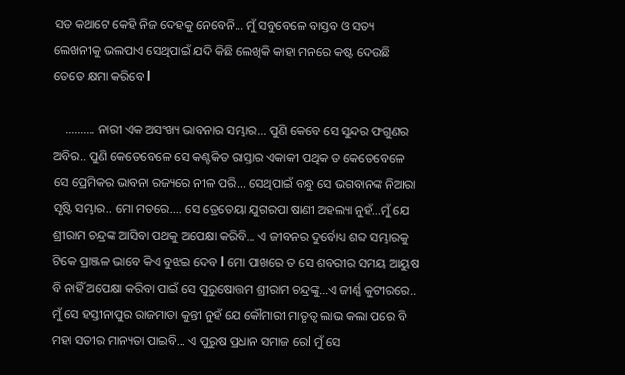ସତ କଥାଟେ କେହି ନିଜ ଦେହକୁ ନେବେନି... ମୁଁ ସବୁବେଳେ ବାସ୍ତବ ଓ ସତ୍ୟ ଲେଖନୀକୁ ଭଲପାଏ ସେଥିପାଇଁ ଯଦି କିଛି ଲେଖିକି କାହା ମନରେ କଷ୍ଟ ଦେଉଛି ତେତେ କ୍ଷମା କରିବେ l

    .......... ନାରୀ ଏକ ଅସଂଖ୍ୟ ଭାବନାର ସମ୍ଭାର... ପୁଣି କେବେ ସେ ସୁନ୍ଦର ଫଗୁଣର ଅବିର.. ପୁଣି କେତେବେଳେ ସେ କଣ୍ଟକିତ ରାସ୍ତାର ଏକାକୀ ପଥିକ ତ କେତେବେଳେ ସେ ପ୍ରେମିକର ଭାବନା ରଜ୍ୟରେ ନୀଳ ପରି... ସେଥିପାଇଁ ବନ୍ଧୁ ସେ ଭଗବାନଙ୍କ ନିଆରା ସୃଷ୍ଟି ସମ୍ଭାର.. ମୋ ମତରେ.... ସେ ତ୍ରେତେୟା ଯୁଗରପା ଷାଣୀ ଅହଲ୍ୟା ନୁହଁ...ମୁଁ ଯେ ଶ୍ରୀରାମ ଚନ୍ଦ୍ରଙ୍କ ଆସିବା ପଥକୁ ଅପେକ୍ଷା କରିବି... ଏ ଜୀବନର ଦୁର୍ବୋଧ୍ୟ ଶବ୍ଦ ସମ୍ଭାରକୁ ଟିକେ ପ୍ରାଞ୍ଜଳ ଭାବେ କିଏ ବୁଝଇ ଦେବ l ମୋ ପାଖରେ ତ ସେ ଶବରୀର ସମୟ ଆୟୁଷ ବି ନାହିଁ ଅପେକ୍ଷା କରିବା ପାଇଁ ସେ ପୁରୁଷୋତ୍ତମ ଶ୍ରୀରାମ ଚନ୍ଦ୍ରଙ୍କୁ...ଏ ଜୀର୍ଣ୍ଣ କୁଟୀରରେ.. ମୁଁ ସେ ହସ୍ତୀନାପୁର ରାଜମାତା କୁନ୍ତୀ ନୁହଁ ଯେ କୌମାରୀ ମାତୃତ୍ୱ ଲାଭ କଲା ପରେ ବି ମହା ସତୀର ମାନ୍ୟତା ପାଇବି... ଏ ପୁରୁଷ ପ୍ରଧାନ ସମାଜ ରେl ମୁଁ ସେ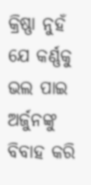କ୍ରିଷ୍ଣା ନୁହଁ ଯେ କର୍ଣ୍ଣକୁ ଭଲ ପାଇ ଅର୍ଜୁନଙ୍କୁ ବିବାହ କରି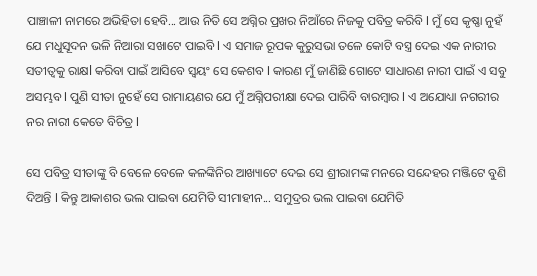ପାଞ୍ଚାଳୀ ନାମରେ ଅଭିହିତା ହେବି... ଆଉ ନିତି ସେ ଅଗ୍ନିର ପ୍ରଖର ନିଆଁରେ ନିଜକୁ ପବିତ୍ର କରିବି l ମୁଁ ସେ କୃଷ୍ଣା ନୁହଁ ଯେ ମଧୁସୂଦନ ଭଳି ନିଆରା ସଖାଟେ ପାଇବି l ଏ ସମାଜ ରୂପକ କୁରୁସଭା ତଳେ କୋଟି ବସ୍ତ୍ର ଦେଇ ଏକ ନାରୀର ସତୀତ୍ୱକୁ ରାକ୍ଷl କରିବା ପାଇଁ ଆସିବେ ସ୍ୱୟଂ ସେ କେଶବ l କାରଣ ମୁଁ ଜାଣିଛି ଗୋଟେ ସାଧାରଣ ନାରୀ ପାଇଁ ଏ ସବୁ ଅସମ୍ଭବ l ପୁଣି ସୀତା ନୁହେଁ ସେ ରାମାୟଣର ଯେ ମୁଁ ଅଗ୍ନିପରୀକ୍ଷା ଦେଇ ପାରିବି ବାରମ୍ବାର l ଏ ଅଯୋଧ୍ୟା ନଗରୀର ନର ନାରୀ କେତେ ବିଚିତ୍ର l

ସେ ପବିତ୍ର ସୀତାଙ୍କୁ ବି ବେଳେ ବେଳେ କଳଙ୍କିନିର ଆଖ୍ୟାଟେ ଦେଇ ସେ ଶ୍ରୀରାମଙ୍କ ମନରେ ସନ୍ଦେହର ମଞ୍ଜିଟେ ବୁଣି ଦିଅନ୍ତି l କିନ୍ତୁ ଆକାଶର ଭଲ ପାଇବା ଯେମିତି ସୀମାହୀନ... ସମୁଦ୍ରର ଭଲ ପାଇବା ଯେମିତି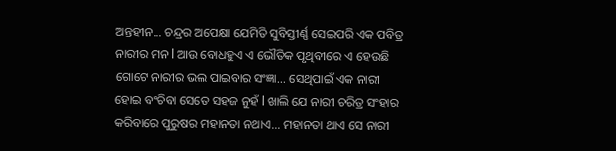ଅନ୍ତହୀନ... ଚନ୍ଦ୍ରର ଅପେକ୍ଷା ଯେମିତି ସୁବିସ୍ତୀର୍ଣ୍ଣ ସେଇପରି ଏକ ପବିତ୍ର ନାରୀର ମନ l ଆଉ ବୋଧହୁଏ ଏ ଭୌତିକ ପୃଥିବୀରେ ଏ ହେଉଛି ଗୋଟେ ନାରୀର ଭଲ ପାଇବାର ସଂଜ୍ଞା... ସେଥିପାଇଁ ଏକ ନାରୀ ହୋଇ ବଂଚିବା ସେତେ ସହଜ ନୁହଁ l ଖାଲି ଯେ ନାରୀ ଚରିତ୍ର ସଂହାର କରିବାରେ ପୁରୁଷର ମହାନତା ନଥାଏ... ମହାନତା ଥାଏ ସେ ନାରୀ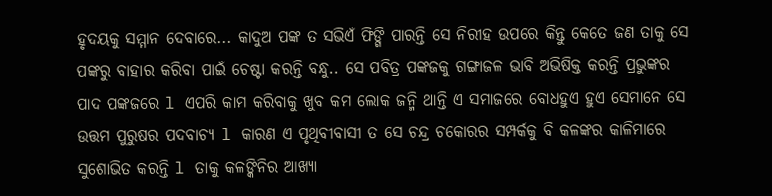ହୃଦୟକୁ ସମ୍ମାନ ଦେବାରେ... କାଦୁଅ ପଙ୍କ ତ ସଭିଏଁ ଫିଙ୍ଗି ପାରନ୍ତି ସେ ନିରୀହ ଉପରେ କିନ୍ତୁ କେତେ ଜଣ ତାକୁ ସେ ପଙ୍କରୁ ବାହାର କରିବା ପାଇଁ ଚେଷ୍ଟା କରନ୍ତି ବନ୍ଧୁ.. ସେ ପବିତ୍ର ପଙ୍କଜକୁ ଗଙ୍ଗାଜଳ ଭାବି ଅଭିଷିକ୍ତ କରନ୍ତି ପ୍ରଭୁଙ୍କର ପାଦ ପଙ୍କଜରେ l ଏପରି କାମ କରିବାକୁ ଖୁବ କମ ଲୋକ ଜନ୍ମି ଥାନ୍ତି ଏ ସମାଜରେ ବୋଧହୁଏ ହୁଏ ସେମାନେ ସେ ଉତ୍ତମ ପୁରୁଷର ପଦବାଚ୍ୟ l କାରଣ ଏ ପୃଥିବୀବାସୀ ତ ସେ ଚନ୍ଦ୍ର ଚକୋରର ସମ୍ପର୍କକୁ ବି କଳଙ୍କର କାଳିମାରେ ସୁଶୋଭିତ କରନ୍ତି l ତାକୁ କଳଙ୍କିନିର ଆଖ୍ୟା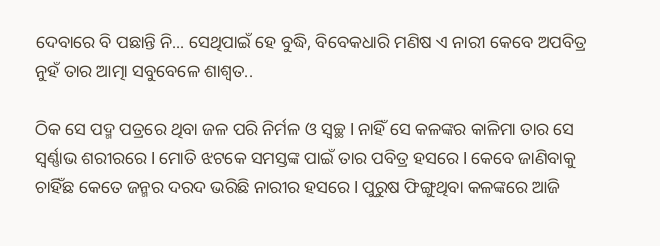ଦେବାରେ ବି ପଛାନ୍ତି ନି... ସେଥିପାଇଁ ହେ ବୁଦ୍ଧି, ବିବେକଧାରି ମଣିଷ ଏ ନାରୀ କେବେ ଅପବିତ୍ର ନୁହଁ ତାର ଆତ୍ମା ସବୁବେଳେ ଶାଶ୍ୱତ..

ଠିକ ସେ ପଦ୍ମ ପତ୍ରରେ ଥିବା ଜଳ ପରି ନିର୍ମଳ ଓ ସ୍ୱଚ୍ଛ l ନାହିଁ ସେ କଳଙ୍କର କାଳିମା ତାର ସେ ସ୍ୱର୍ଣ୍ଣାଭ ଶରୀରରେ l ମୋତି ଝଟକେ ସମସ୍ତଙ୍କ ପାଇଁ ତାର ପବିତ୍ର ହସରେ l କେବେ ଜାଣିବାକୁ ଚାହିଁଛ କେତେ ଜନ୍ମର ଦରଦ ଭରିଛି ନାରୀର ହସରେ l ପୁରୁଷ ଫିଙ୍ଗୁଥିବା କଳଙ୍କରେ ଆଜି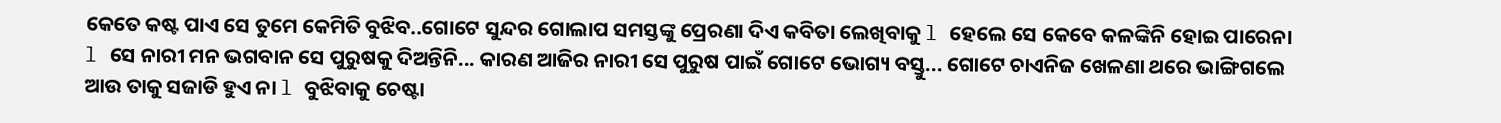କେତେ କଷ୍ଟ ପାଏ ସେ ତୁମେ କେମିତି ବୁଝିବ..ଗୋଟେ ସୁନ୍ଦର ଗୋଲାପ ସମସ୍ତଙ୍କୁ ପ୍ରେରଣା ଦିଏ କବିତା ଲେଖିବାକୁ l ହେଲେ ସେ କେବେ କଳଙ୍କିନି ହୋଇ ପାରେନା l ସେ ନାରୀ ମନ ଭଗବାନ ସେ ପୁରୁଷକୁ ଦିଅନ୍ତିନି... କାରଣ ଆଜିର ନାରୀ ସେ ପୁରୁଷ ପାଇଁ ଗୋଟେ ଭୋଗ୍ୟ ବସ୍ତୁ... ଗୋଟେ ଚାଏନିଜ ଖେଳଣା ଥରେ ଭାଙ୍ଗିଗଲେ ଆଉ ତାକୁ ସଜାଡି ହୁଏ ନା l ବୁଝିବାକୁ ଚେଷ୍ଟା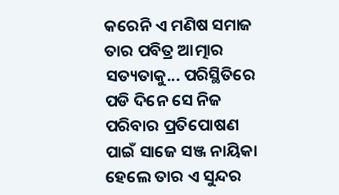କରେନି ଏ ମଣିଷ ସମାଜ ତାର ପବିତ୍ର ଆତ୍ମାର ସତ୍ୟତାକୁ... ପରିସ୍ଥିତିରେ ପଡି ଦିନେ ସେ ନିଜ ପରିବାର ପ୍ରତିପୋଷଣ ପାଇଁ ସାଜେ ସଞ୍ଜ ନାୟିକା ହେଲେ ତାର ଏ ସୁନ୍ଦର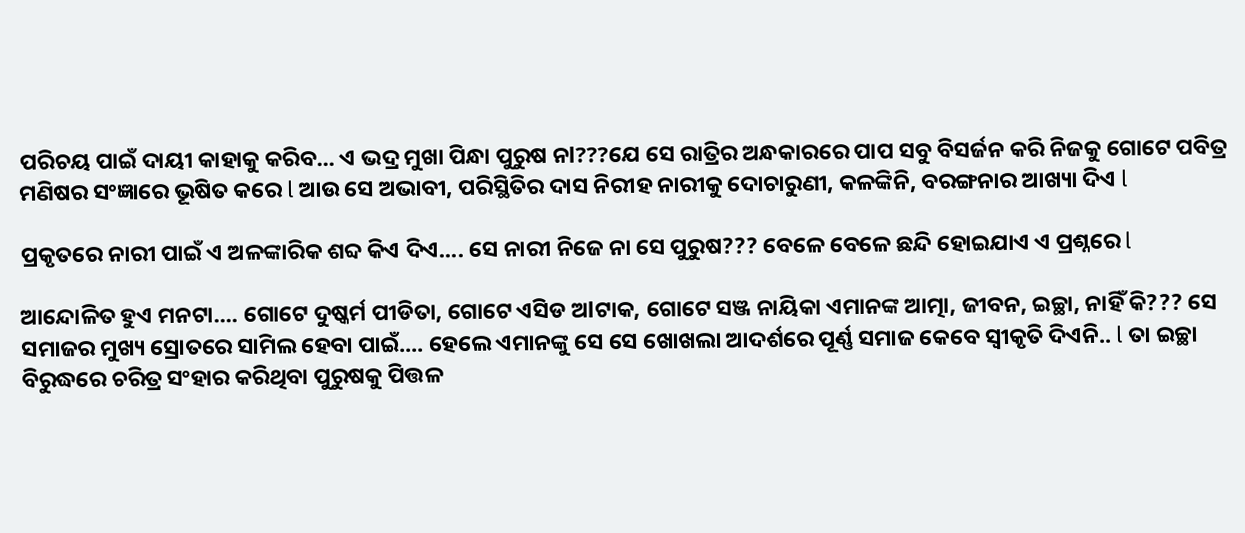ପରିଚୟ ପାଇଁ ଦାୟୀ କାହାକୁ କରିବ... ଏ ଭଦ୍ର ମୁଖା ପିନ୍ଧା ପୁରୁଷ ନl???ଯେ ସେ ରାତ୍ରିର ଅନ୍ଧକାରରେ ପାପ ସବୁ ବିସର୍ଜନ କରି ନିଜକୁ ଗୋଟେ ପବିତ୍ର ମଣିଷର ସଂଜ୍ଞାରେ ଭୂଷିତ କରେ l ଆଉ ସେ ଅଭାବୀ, ପରିସ୍ଥିତିର ଦାସ ନିରୀହ ନାରୀକୁ ଦୋଚାରୁଣୀ, କଳଙ୍କିନି, ବରଙ୍ଗନାର ଆଖ୍ୟା ଦିଏ l

ପ୍ରକୃତରେ ନାରୀ ପାଇଁ ଏ ଅଳଙ୍କାରିକ ଶବ୍ଦ କିଏ ଦିଏ.... ସେ ନାରୀ ନିଜେ ନା ସେ ପୁରୁଷ??? ବେଳେ ବେଳେ ଛନ୍ଦି ହୋଇଯାଏ ଏ ପ୍ରଶ୍ନରେ l

ଆନ୍ଦୋଳିତ ହୁଏ ମନଟା.... ଗୋଟେ ଦୁଷ୍କର୍ମ ପୀଡିତା, ଗୋଟେ ଏସିଡ ଅlଟାକ, ଗୋଟେ ସଞ୍ଜ ନାୟିକା ଏମାନଙ୍କ ଆତ୍ମା, ଜୀବନ, ଇଚ୍ଛା, ନାହିଁ କି??? ସେ ସମାଜର ମୁଖ୍ୟ ସ୍ରୋତରେ ସାମିଲ ହେବା ପାଇଁ.... ହେଲେ ଏମାନଙ୍କୁ ସେ ସେ ଖୋଖଲା ଆଦର୍ଶରେ ପୂର୍ଣ୍ଣ ସମାଜ କେବେ ସ୍ୱୀକୃତି ଦିଏନି.. l ତା ଇଚ୍ଛା ବିରୁଦ୍ଧରେ ଚରିତ୍ର ସଂହାର କରିଥିବା ପୁରୁଷକୁ ପିତ୍ତଳ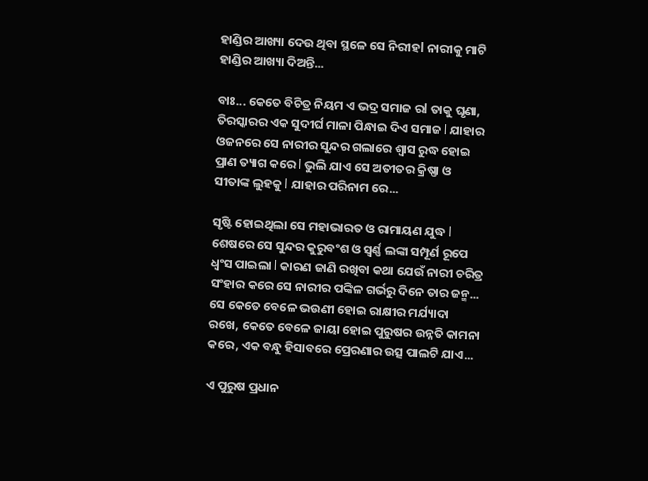ହାଣ୍ଡିର ଆଖ୍ୟା ଦେଉ ଥିବା ସ୍ଥଳେ ସେ ନିରୀହl ନାରୀକୁ ମାଟି ହାଣ୍ଡିର ଆଖ୍ୟା ଦିଅନ୍ତି...

ବାଃ... କେତେ ବିଚିତ୍ର ନିୟମ ଏ ଭଦ୍ର ସମାଜ ରl ତାକୁ ଘୃଣା, ତିରସ୍କାରର ଏକ ସୁଦୀର୍ଘ ମାଳା ପିନ୍ଧାଇ ଦିଏ ସମାଜ l ଯାହାର ଓଜନରେ ସେ ନାରୀର ସୁନ୍ଦର ଗଲାରେ ଶ୍ୱାସ ରୁଦ୍ଧ ହୋଇ ପ୍ରାଣ ତ୍ୟାଗ କରେ l ଭୁଲି ଯାଏ ସେ ଅତୀତର କ୍ରିଷ୍ଣା ଓ ସୀତାଙ୍କ ଲୁହକୁ l ଯାହାର ପରିନାମ ରେ...

ସୃଷ୍ଟି ହୋଇଥିଲା ସେ ମହାଭାରତ ଓ ରାମାୟଣ ଯୁଦ୍ଧ l ଶେଷରେ ସେ ସୁନ୍ଦର କୁରୁବଂଶ ଓ ସ୍ୱର୍ଣ୍ଣ ଲଙ୍କା ସମ୍ପୂର୍ଣ ରୂପେ ଧ୍ୱଂସ ପାଇଲା l କାରଣ ଜାଣି ରଖିବା କଥା ଯେଉଁ ନାରୀ ଚରିତ୍ର ସଂହାର କରେ ସେ ନାରୀର ପଙ୍କିଳ ଗର୍ଭରୁ ଦିନେ ତାର ଜନ୍ମ... ସେ କେତେ ବେଳେ ଭଉଣୀ ହୋଇ ରାକ୍ଷୀର ମର୍ଯ୍ୟାଦା ରଖେ, କେତେ ବେଳେ ଜାୟା ହୋଇ ପୁରୁଷର ଉନ୍ନତି କାମନା କରେ, ଏକ ବନ୍ଧୁ ହିସାବରେ ପ୍ରେରଣାର ଉତ୍ସ ପାଲଟି ଯାଏ...

ଏ ପୁରୁଷ ପ୍ରଧାନ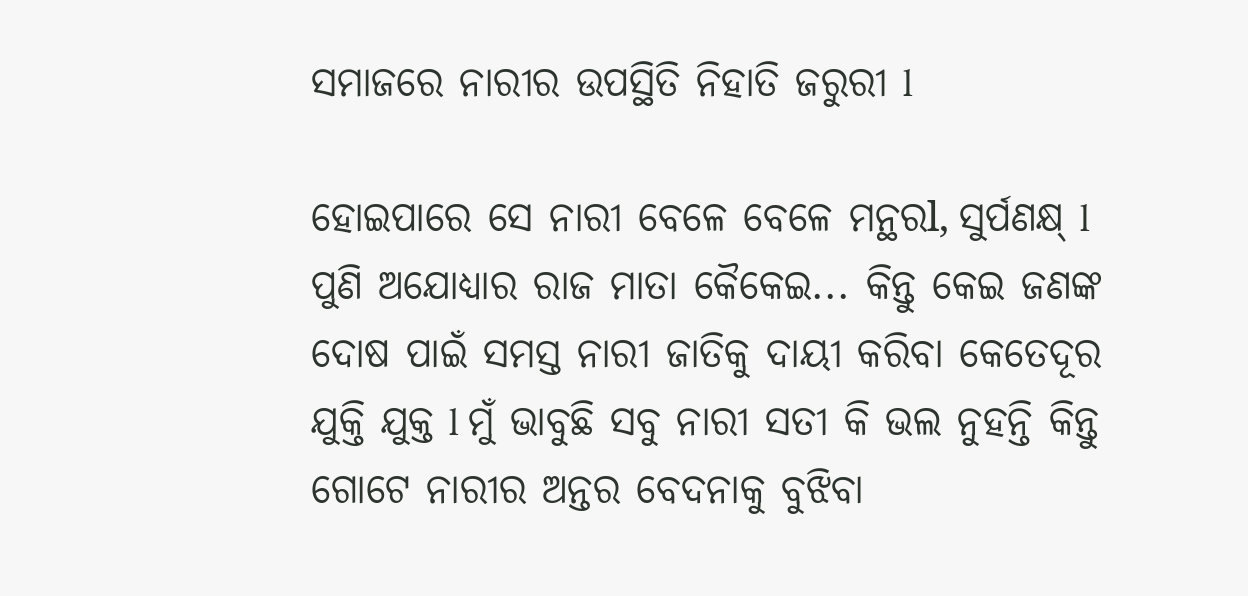ସମାଜରେ ନାରୀର ଉପସ୍ଥିତି ନିହାତି ଜରୁରୀ l

ହୋଇପାରେ ସେ ନାରୀ ବେଳେ ବେଳେ ମନ୍ଥରl, ସୁର୍ପଣକ୍ଷ୍ l ପୁଣି ଅଯୋଧ୍ୟାର ରାଜ ମାତା କୈକେଇ... କିନ୍ତୁ କେଇ ଜଣଙ୍କ ଦୋଷ ପାଇଁ ସମସ୍ତ ନାରୀ ଜାତିକୁ ଦାୟୀ କରିବା କେତେଦୂର ଯୁକ୍ତି ଯୁକ୍ତ l ମୁଁ ଭାବୁଛି ସବୁ ନାରୀ ସତୀ କି ଭଲ ନୁହନ୍ତି କିନ୍ତୁ ଗୋଟେ ନାରୀର ଅନ୍ତର ବେଦନାକୁ ବୁଝିବା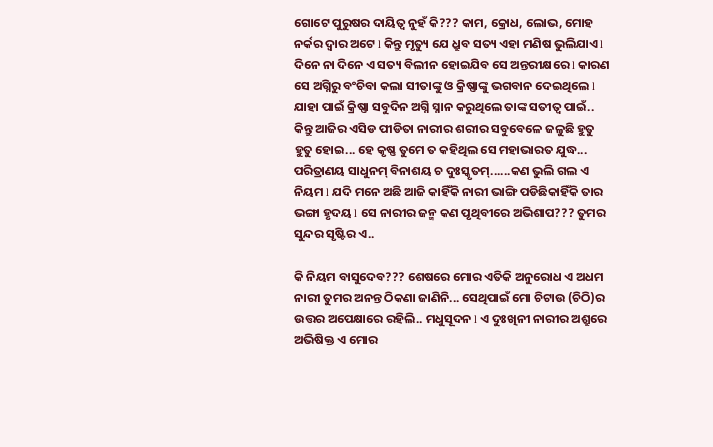ଗୋଟେ ପୁରୁଷର ଦାୟିତ୍ୱ ନୁହଁ କି??? କାମ, କ୍ରୋଧ, ଲୋଭ, ମୋହ ନର୍କର ଦ୍ୱାର ଅଟେ l କିନ୍ତୁ ମୃତ୍ୟୁ ଯେ ଧ୍ରୁବ ସତ୍ୟ ଏହା ମଣିଷ ଭୁଲିଯାଏ l ଦିନେ ନା ଦିନେ ଏ ସତ୍ୟ ବିଲୀନ ହୋଇଯିବ ସେ ଅନ୍ତରୀକ୍ଷରେ l କାରଣ ସେ ଅଗ୍ନିରୁ ବଂଚିବା କଲା ସୀତାଙ୍କୁ ଓ କ୍ରିଷ୍ଣାଙ୍କୁ ଭଗବାନ ଦେଇଥିଲେ l ଯାହା ପାଇଁ କ୍ରିଷ୍ଣା ସବୁଦିନ ଅଗ୍ନି ସ୍ନାନ କରୁଥିଲେ ତାଙ୍କ ସତୀତ୍ୱ ପାଇଁ.. କିନ୍ତୁ ଆଜିର ଏସିଡ ପୀଡିତା ନାରୀର ଶରୀର ସବୁବେଳେ ଜଳୁଛି ହୁତୁ ହୁତୁ ହୋଇ... ହେ କୃଷ୍ଣ ତୁମେ ତ କହିଥିଲ ସେ ମହାଭାରତ ଯୁଦ୍ଧ... ପରିତ୍ରାଣୟ ସାଧୁନମ୍ ବିନାଶୟ ଚ ଦୁଃସ୍କୃତମ୍......କଣ ଭୁଲି ଗଲ ଏ ନିୟମ l ଯଦି ମନେ ଅଛି ଆଜି କାହିଁକି ନାରୀ ଭାଙ୍ଗି ପଡିଛିକାହିଁକି ତାର ଭଙ୍ଗା ହୃଦୟ l ସେ ନାରୀର ଜନ୍ମ କଣ ପୃଥିବୀରେ ଅଭିଶାପ??? ତୁମର ସୁନ୍ଦର ସୃଷ୍ଟିର ଏ..

କି ନିୟମ ବାସୁଦେବ??? ଶେଷରେ ମୋର ଏତିକି ଅନୁରୋଧ ଏ ଅଧମ ନାରୀ ତୁମର ଅନନ୍ତ ଠିକଣା ଜାଣିନି... ସେଥିପାଇଁ ମୋ ଚିଟାଉ (ଚିଠି)ର ଉତ୍ତର ଅପେକ୍ଷାରେ ରହିଲି.. ମଧୁସୂଦନ l ଏ ଦୁଃଖିନୀ ନାରୀର ଅଶ୍ରୁରେ ଅଭିଷିକ୍ତ ଏ ମୋର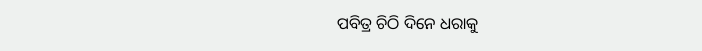ପବିତ୍ର ଚିଠି ଦିନେ ଧରାକୁ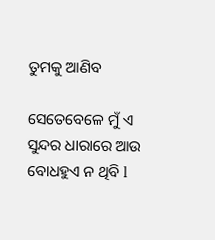ତୁମକୁ ଆଣିବ

ସେତେବେଳେ ମୁଁ ଏ ସୁନ୍ଦର ଧାରାରେ ଆଉ ବୋଧହୁଏ ନ ଥିବି l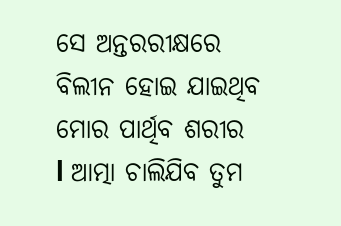ସେ ଅନ୍ତରରୀକ୍ଷରେ ବିଲୀନ ହୋଇ ଯାଇଥିବ ମୋର ପାର୍ଥିବ ଶରୀର l ଆତ୍ମା ଚାଲିଯିବ ତୁମ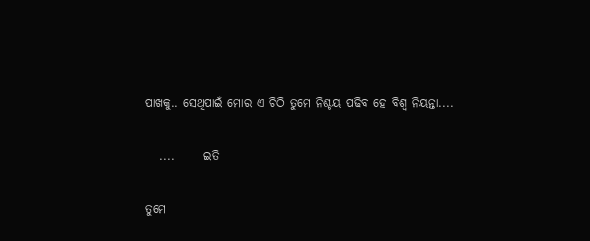ପାଖକୁ.. ସେଥିପାଇଁ ମୋର ଏ ଚିଠି ତୁମେ ନିଶ୍ଚୟ ପଢିବ ହେ ବିଶ୍ୱ ନିୟନ୍ତା....

   ....      ଇତି

ତୁମେ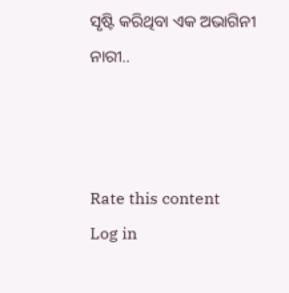ସୃଷ୍ଟି କରିଥିବା ଏକ ଅଭାଗିନୀ ନାରୀ..



Rate this content
Log in